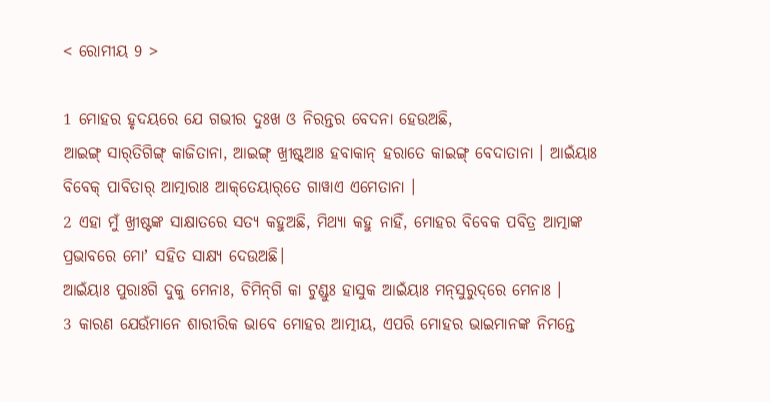< ରୋମୀୟ 9 >

1 ମୋହର ହୃଦୟରେ ଯେ ଗଭୀର ଦୁଃଖ ଓ ନିରନ୍ତର ବେଦନା ହେଉଅଛି,
ଆଇଙ୍ଗ୍‌ ସାର୍‌ତିଗିଙ୍ଗ୍‌ କାଜିତାନା, ଆଇଙ୍ଗ୍‌ ଖ୍ରୀଷ୍ଟ୍‌ଆଃ ହବାକାନ୍‌ ହରାତେ କାଇଙ୍ଗ୍‌ ବେଦାତାନା । ଆଇଁୟାଃ ବିବେକ୍‌ ପାବିତାର୍‌ ଆତ୍ମାରାଃ ଆକ୍‌ତେୟାର୍‌ତେ ଗାୱାଏ ଏମେତାନା ।
2 ଏହା ମୁଁ ଖ୍ରୀଷ୍ଟଙ୍କ ସାକ୍ଷାତରେ ସତ୍ୟ କହୁଅଛି, ମିଥ୍ୟା କହୁ ନାହିଁ, ମୋହର ବିବେକ ପବିତ୍ର ଆତ୍ମାଙ୍କ ପ୍ରଭାବରେ ମୋʼ ସହିତ ସାକ୍ଷ୍ୟ ଦେଉଅଛି।
ଆଇଁୟାଃ ପୁରାଃଗି ଦୁକୁ ମେନାଃ, ଚିମିନ୍‌ଗି କା ଟୁଣ୍ଡୁଃ ହାସୁକ ଆଇଁୟାଃ ମନ୍‌ସୁରୁଦ୍‌ରେ ମେନାଃ ।
3 କାରଣ ଯେଉଁମାନେ ଶାରୀରିକ ଭାବେ ମୋହର ଆତ୍ମୀୟ, ଏପରି ମୋହର ଭାଇମାନଙ୍କ ନିମନ୍ତେ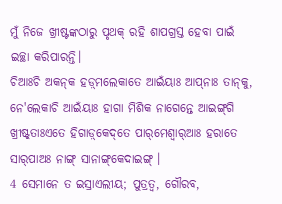ମୁଁ ନିଜେ ଖ୍ରୀଷ୍ଟଙ୍କଠାରୁ ପୃଥକ୍ ରହି ଶାପଗ୍ରସ୍ତ ହେବା ପାଇଁ ଇଚ୍ଛା କରିପାରନ୍ତି।
ଚିଆଃଚି ଅକନ୍‌କ ହଡ଼୍‌ମଲେକାତେ ଆଇଁୟାଃ ଆପ୍‌ନାଃ ତାନ୍‌କୁ, ନେ'ଲେକାଚି ଆଇଁୟାଃ ହାଗା ମିଶିକ ନାଗେନ୍ତେ ଆଇଙ୍ଗ୍‌ଗି ଖ୍ରୀଷ୍ଟ୍‌ତାଃଏତେ ହିଗାଡ଼୍‌କେଦ୍‌ତେ ପାର୍‌ମେଶ୍ୱାର୍‌ଆଃ ହରାତେ ସାର୍‌ପାଅଃ ନାଙ୍ଗ୍‌ ସାନାଙ୍ଗ୍‌କେଦାଇଙ୍ଗ୍‌ ।
4 ସେମାନେ ତ ଇସ୍ରାଏଲୀୟ; ପୁତ୍ରତ୍ୱ, ଗୌରବ,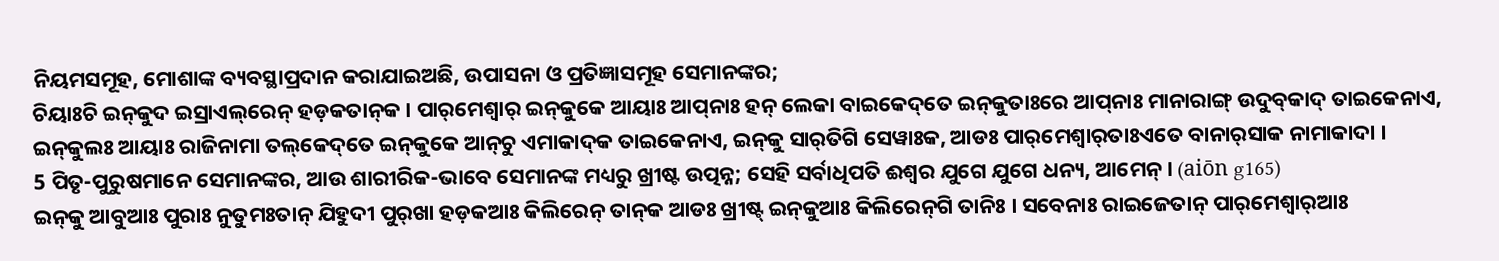ନିୟମସମୂହ, ମୋଶାଙ୍କ ବ୍ୟବସ୍ଥାପ୍ରଦାନ କରାଯାଇଅଛି, ଉପାସନା ଓ ପ୍ରତିଜ୍ଞାସମୂହ ସେମାନଙ୍କର;
ଚିୟାଃଚି ଇନ୍‌କୁଦ ଇସ୍ରାଏଲ୍‌ରେନ୍‌ ହଡ଼କତାନ୍‌କ । ପାର୍‌ମେଶ୍ୱାର୍‌ ଇନ୍‌କୁକେ ଆୟାଃ ଆପ୍‌ନାଃ ହନ୍‌ ଲେକା ବାଇକେଦ୍‌ତେ ଇନ୍‌କୁତାଃରେ ଆପ୍‌ନାଃ ମାନାରାଙ୍ଗ୍‌ ଉଦୁବ୍‌କାଦ୍‌ ତାଇକେନାଏ, ଇନ୍‌କୁଲଃ ଆୟାଃ ରାଜିନାମା ତଲ୍‌କେଦ୍‌ତେ ଇନ୍‌କୁକେ ଆନ୍‌ଚୁ ଏମାକାଦ୍‌କ ତାଇକେନାଏ, ଇନ୍‌କୁ ସାର୍‌ତିଗି ସେୱାଃକ, ଆଡଃ ପାର୍‌ମେଶ୍ୱାର୍‌ତାଃଏତେ ବାନାର୍‌ସାକ ନାମାକାଦା ।
5 ପିତୃ-ପୁରୁଷମାନେ ସେମାନଙ୍କର, ଆଉ ଶାରୀରିକ-ଭାବେ ସେମାନଙ୍କ ମଧ୍ୟରୁ ଖ୍ରୀଷ୍ଟ ଉତ୍ପନ୍ନ; ସେହି ସର୍ବାଧିପତି ଈଶ୍ବର ଯୁଗେ ଯୁଗେ ଧନ୍ୟ, ଆମେନ୍‍। (aiōn g165)
ଇନ୍‌କୁ ଆବୁଆଃ ପୁରାଃ ନୁତୁମଃତାନ୍‌ ଯିହୁଦୀ ପୁର୍‌ଖା ହଡ଼କଆଃ କିଲିରେନ୍‌ ତାନ୍‌କ ଆଡଃ ଖ୍ରୀଷ୍ଟ୍‌ ଇନ୍‌କୁଆଃ କିଲିରେନ୍‌ଗି ତାନିଃ । ସବେନାଃ ରାଇଜେତାନ୍‌ ପାର୍‌ମେଶ୍ୱାର୍‌ଆଃ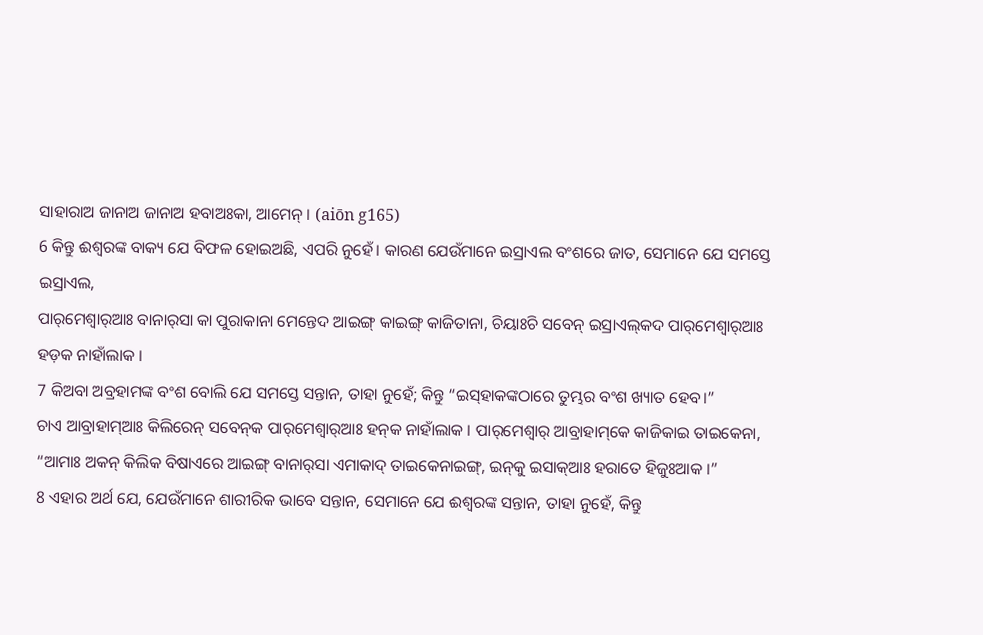ସାହାରାଅ ଜାନାଅ ଜାନାଅ ହବାଅଃକା, ଆମେନ୍‌ । (aiōn g165)
6 କିନ୍ତୁ ଈଶ୍ବରଙ୍କ ବାକ୍ୟ ଯେ ବିଫଳ ହୋଇଅଛି, ଏପରି ନୁହେଁ। କାରଣ ଯେଉଁମାନେ ଇସ୍ରାଏଲ ବଂଶରେ ଜାତ, ସେମାନେ ଯେ ସମସ୍ତେ ଇସ୍ରାଏଲ,
ପାର୍‌ମେଶ୍ୱାର୍‌ଆଃ ବାନାର୍‌ସା କା ପୁରାକାନା ମେନ୍ତେଦ ଆଇଙ୍ଗ୍‌ କାଇଙ୍ଗ୍‌ କାଜିତାନା, ଚିୟାଃଚି ସବେନ୍‌ ଇସ୍ରାଏଲ୍‌କଦ ପାର୍‌ମେଶ୍ୱାର୍‌ଆଃ ହଡ଼କ ନାହାଁଲାକ ।
7 କିଅବା ଅବ୍ରହାମଙ୍କ ବଂଶ ବୋଲି ଯେ ସମସ୍ତେ ସନ୍ତାନ, ତାହା ନୁହେଁ; କିନ୍ତୁ “ଇସ୍‌ହାକଙ୍କଠାରେ ତୁମ୍ଭର ବଂଶ ଖ୍ୟାତ ହେବ।”
ଚାଏ ଆବ୍ରାହାମ୍‌ଆଃ କିଲିରେନ୍‌ ସବେନ୍‌କ ପାର୍‌ମେଶ୍ୱାର୍‌ଆଃ ହନ୍‌କ ନାହାଁଲାକ । ପାର୍‌ମେଶ୍ୱାର୍‌ ଆବ୍ରାହାମ୍‌କେ କାଜିକାଇ ତାଇକେନା, “ଆମାଃ ଅକନ୍‌ କିଲିକ ବିଷାଏରେ ଆଇଙ୍ଗ୍‌ ବାନାର୍‌ସା ଏମାକାଦ୍ ତାଇକେନାଇଙ୍ଗ୍‌, ଇନ୍‌କୁ ଇସାକ୍‌ଆଃ ହରାତେ ହିଜୁଃଆକ ।”
8 ଏହାର ଅର୍ଥ ଯେ, ଯେଉଁମାନେ ଶାରୀରିକ ଭାବେ ସନ୍ତାନ, ସେମାନେ ଯେ ଈଶ୍ବରଙ୍କ ସନ୍ତାନ, ତାହା ନୁହେଁ, କିନ୍ତୁ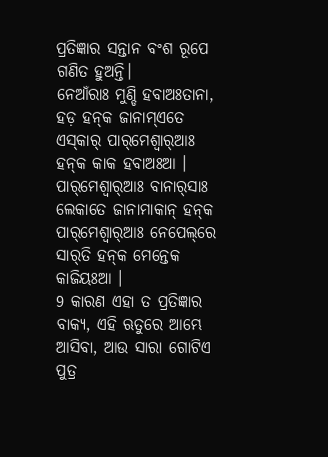ପ୍ରତିଜ୍ଞାର ସନ୍ତାନ ବଂଶ ରୂପେ ଗଣିତ ହୁଅନ୍ତି।
ନେଆଁରାଃ ମୁଣ୍ଡି ହବାଅଃତାନା, ହଡ଼ ହନ୍‌କ ଜାନାମ୍‌ଏତେ ଏସ୍‌କାର୍‌ ପାର୍‌ମେଶ୍ୱାର୍‌ଆଃ ହନ୍‌କ କାକ ହବାଅଃଆ । ପାର୍‌ମେଶ୍ୱାର୍‌ଆଃ ବାନାର୍‌ସାଃ ଲେକାତେ ଜାନାମାକାନ୍‌ ହନ୍‌କ ପାର୍‌ମେଶ୍ୱାର୍‌ଆଃ ନେପେଲ୍‌ରେ ସାର୍‌ତି ହନ୍‌କ ମେନ୍ତେକ କାଜିୟଃଆ ।
9 କାରଣ ଏହା ତ ପ୍ରତିଜ୍ଞାର ବାକ୍ୟ, ଏହି ଋତୁରେ ଆମ୍ଭେ ଆସିବା, ଆଉ ସାରା ଗୋଟିଏ ପୁତ୍ର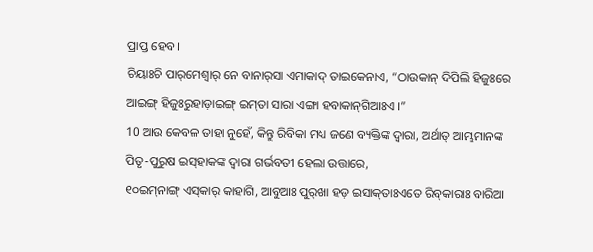ପ୍ରାପ୍ତ ହେବ।
ଚିୟାଃଚି ପାର୍‌ମେଶ୍ୱାର୍‌ ନେ ବାନାର୍‌ସା ଏମାକାଦ୍‌ ତାଇକେନାଏ, “ଠାଉକାନ୍‌ ଦିପିଲି ହିଜୁଃରେ ଆଇଙ୍ଗ୍‌ ହିଜୁଃରୁହାଡ଼ାଇଙ୍ଗ୍‌ ଇମ୍‌ତା ସାରା ଏଙ୍ଗା ହବାକାନ୍‌ଗିଆଃଏ ।”
10 ଆଉ କେବଳ ତାହା ନୁହେଁ, କିନ୍ତୁ ରିବିକା ମଧ୍ୟ ଜଣେ ବ୍ୟକ୍ତିଙ୍କ ଦ୍ୱାରା, ଅର୍ଥାତ୍‍ ଆମ୍ଭମାନଙ୍କ ପିତୃ-ପୁରୁଷ ଇସ୍‌ହାକଙ୍କ ଦ୍ୱାରା ଗର୍ଭବତୀ ହେଲା ଉତ୍ତାରେ,
୧୦ଇମ୍‌ନାଙ୍ଗ୍‌ ଏସ୍‌କାର୍‌ କାହାଗି, ଆବୁଆଃ ପୁର୍‌ଖା ହଡ଼ ଇସାକ୍‌ତାଃଏତେ ରିବ୍‌କାରାଃ ବାରିଆ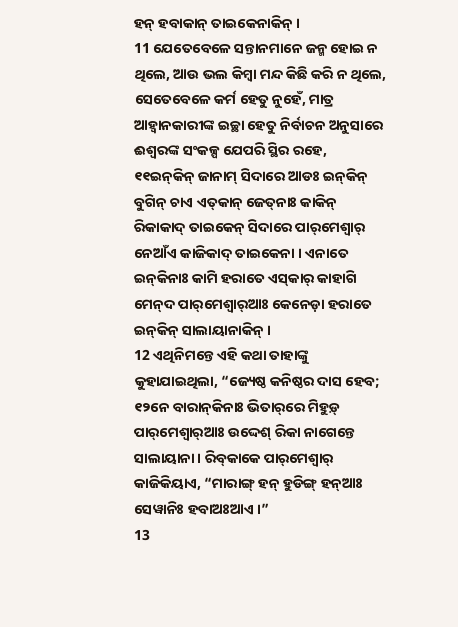ହନ୍‌ ହବାକାନ୍‌ ତାଇକେନାକିନ୍‌ ।
11 ଯେତେବେଳେ ସନ୍ତାନମାନେ ଜନ୍ମ ହୋଇ ନ ଥିଲେ, ଆଉ ଭଲ କିମ୍ବା ମନ୍ଦ କିଛି କରି ନ ଥିଲେ, ସେତେବେଳେ କର୍ମ ହେତୁ ନୁହେଁ, ମାତ୍ର ଆହ୍ୱାନକାରୀଙ୍କ ଇଚ୍ଛା ହେତୁ ନିର୍ବାଚନ ଅନୁସାରେ ଈଶ୍ବରଙ୍କ ସଂକଳ୍ପ ଯେପରି ସ୍ଥିର ରହେ,
୧୧ଇନ୍‌କିନ୍‌ ଜାନାମ୍‌ ସିଦାରେ ଆଡଃ ଇନ୍‌କିନ୍‌ ବୁଗିନ୍‌ ଚାଏ ଏତ୍‌କାନ୍‌ ଜେତ୍‌ନାଃ କାକିନ୍‌ ରିକାକାଦ୍‌ ତାଇକେନ୍‌ ସିଦାରେ ପାର୍‌ମେଶ୍ୱାର୍‌ ନେଆଁଏ କାଜିକାଦ୍‌ ତାଇକେନା । ଏନାତେ ଇନ୍‌କିନାଃ କାମି ହରାତେ ଏସ୍‌କାର୍‌ କାହାଗି ମେନ୍‌ଦ ପାର୍‌ମେଶ୍ୱାର୍‌ଆଃ କେନେଡ଼ା ହରାତେ ଇନ୍‌କିନ୍‌ ସାଲାୟାନାକିନ୍‌ ।
12 ଏଥିନିମନ୍ତେ ଏହି କଥା ତାହାଙ୍କୁ କୁହାଯାଇଥିଲା, “ଜ୍ୟେଷ୍ଠ କନିଷ୍ଠର ଦାସ ହେବ;
୧୨ନେ ବାରାନ୍‌କିନାଃ ଭିତାର୍‌ରେ ମିହୁଡ଼୍‌ ପାର୍‌ମେଶ୍ୱାର୍‌ଆଃ ଉଦ୍ଦେଶ୍‌ ରିକା ନାଗେନ୍ତେ ସାଲାୟାନା । ରିବ୍‌କାକେ ପାର୍‌ମେଶ୍ୱାର୍‌ କାଜିକିୟାଏ, “ମାରାଙ୍ଗ୍‌ ହନ୍‌ ହୁଡିଙ୍ଗ୍‌ ହନ୍‌ଆଃ ସେୱାନିଃ ହବାଅଃଆଏ ।”
13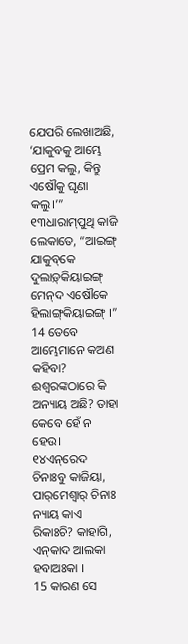ଯେପରି ଲେଖାଅଛି, ‘ଯାକୁବକୁ ଆମ୍ଭେ ପ୍ରେମ କଲୁ, କିନ୍ତୁ ଏଷୌକୁ ଘୃଣା କଲୁ।’”
୧୩ଧାରାମ୍‌ପୁଥି କାଜି ଲେକାତେ, “ଆଇଙ୍ଗ୍‌ ଯାକୁବ୍‌କେ ଦୁଲାଡ଼୍‌କିୟାଇଙ୍ଗ୍‌ ମେନ୍‌ଦ ଏଷୌକେ ହିଲାଙ୍ଗ୍‌କିୟାଇଙ୍ଗ୍‌ ।”
14 ତେବେ ଆମ୍ଭେମାନେ କଅଣ କହିବା? ଈଶ୍ବରଙ୍କଠାରେ କି ଅନ୍ୟାୟ ଅଛି? ତାହା କେବେ ହେଁ ନ ହେଉ।
୧୪ଏନ୍‌ରେଦ ଚିନାଃବୁ କାଜିୟା, ପାର୍‌ମେଶ୍ୱାର୍‌ ଚିନାଃ ନ୍ୟାୟ କାଏ ରିକାଃଚି? କାହାଗି, ଏନ୍‌କାଦ ଆଲକା ହବାଅଃକା ।
15 କାରଣ ସେ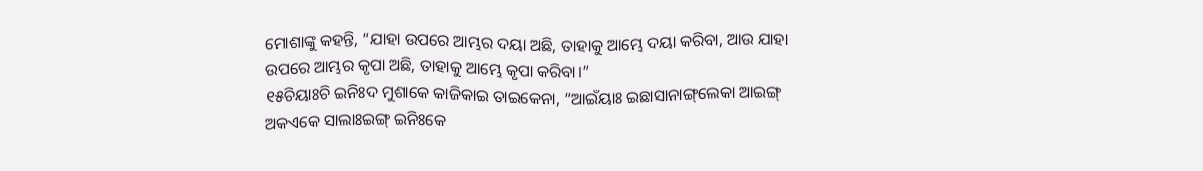ମୋଶାଙ୍କୁ କହନ୍ତି, “ଯାହା ଉପରେ ଆମ୍ଭର ଦୟା ଅଛି, ତାହାକୁ ଆମ୍ଭେ ଦୟା କରିବା, ଆଉ ଯାହା ଉପରେ ଆମ୍ଭର କୃପା ଅଛି, ତାହାକୁ ଆମ୍ଭେ କୃପା କରିବା।”
୧୫ଚିୟାଃଚି ଇନିଃଦ ମୁଶାକେ କାଜିକାଇ ତାଇକେନା, “ଆଇଁୟାଃ ଇଛାସାନାଙ୍ଗ୍‌ଲେକା ଆଇଙ୍ଗ୍‌ ଅକଏକେ ସାଲାଃଇଙ୍ଗ୍‌ ଇନିଃକେ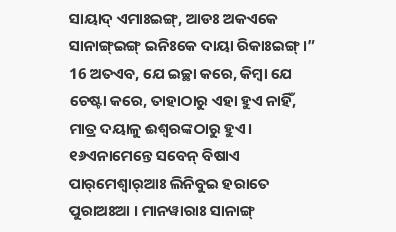ସାୟାଦ୍ ଏମାଃଇଙ୍ଗ୍‌, ଆଡଃ ଅକଏକେ ସାନାଙ୍ଗ୍‌ଇଙ୍ଗ୍‌ ଇନିଃକେ ଦାୟା ରିକାଃଇଙ୍ଗ୍‌ ।”
16 ଅତଏବ, ଯେ ଇଚ୍ଛା କରେ, କିମ୍ବା ଯେ ଚେଷ୍ଟା କରେ, ତାହାଠାରୁ ଏହା ହୁଏ ନାହିଁ, ମାତ୍ର ଦୟାଳୁ ଈଶ୍ବରଙ୍କଠାରୁ ହୁଏ।
୧୬ଏନାମେନ୍ତେ ସବେନ୍‌ ବିଷାଏ ପାର୍‌ମେଶ୍ୱାର୍‌ଆଃ ଲିନିବୁଇ ହରାତେ ପୁରାଅଃଆ । ମାନୱାରାଃ ସାନାଙ୍ଗ୍‌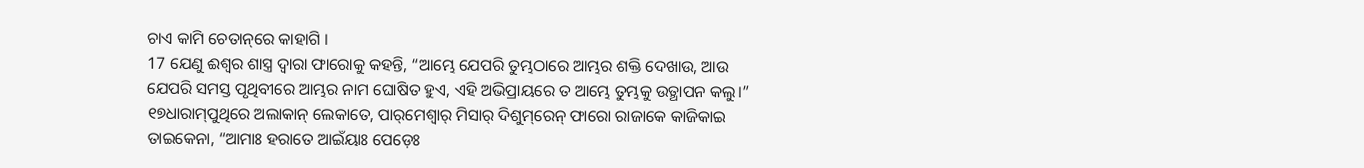ଚାଏ କାମି ଚେତାନ୍‌ରେ କାହାଗି ।
17 ଯେଣୁ ଈଶ୍ବର ଶାସ୍ତ୍ର ଦ୍ୱାରା ଫାରୋକୁ କହନ୍ତି, “ଆମ୍ଭେ ଯେପରି ତୁମ୍ଭଠାରେ ଆମ୍ଭର ଶକ୍ତି ଦେଖାଉ, ଆଉ ଯେପରି ସମସ୍ତ ପୃଥିବୀରେ ଆମ୍ଭର ନାମ ଘୋଷିତ ହୁଏ, ଏହି ଅଭିପ୍ରାୟରେ ତ ଆମ୍ଭେ ତୁମ୍ଭକୁ ଉତ୍ଥାପନ କଲୁ।”
୧୭ଧାରାମ୍‌ପୁଥିରେ ଅଲାକାନ୍‌ ଲେକାତେ, ପାର୍‌ମେଶ୍ୱାର୍‌ ମିସାର୍‌ ଦିଶୁମ୍‌ରେନ୍‌ ଫାରୋ ରାଜାକେ କାଜିକାଇ ତାଇକେନା, “ଆମାଃ ହରାତେ ଆଇଁୟାଃ ପେଡ଼େଃ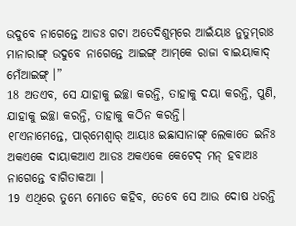ଉଦୁବେ ନାଗେନ୍ତେ ଆଡଃ ଗଟା ଅତେଦିଶୁମ୍‌ରେ ଆଇଁୟାଃ ନୁତୁମ୍‌ରାଃ ମାନାରାଙ୍ଗ୍‌ ଉଦୁବେ ନାଗେନ୍ତେ ଆଇଙ୍ଗ୍‌ ଆମ୍‌କେ ରାଜା ବାଇୟାକାଦ୍‌ ମେଁଆଇଙ୍ଗ୍‌ ।”
18 ଅତଏବ, ସେ ଯାହାକୁ ଇଚ୍ଛା କରନ୍ତି, ତାହାକୁ ଦୟା କରନ୍ତି, ପୁଣି, ଯାହାକୁ ଇଚ୍ଛା କରନ୍ତି, ତାହାକୁ କଠିନ କରନ୍ତି।
୧୮ଏନାମେନ୍ତେ, ପାର୍‌ମେଶ୍ୱାର୍‌ ଆୟାଃ ଇଛାସାନାଙ୍ଗ୍‌ ଲେକାତେ ଇନିଃ ଅକଏକେ ଦାୟାକଆଏ ଆଡଃ ଅକଏକେ କେଟେଦ୍‌ ମନ୍‌ ହବାଅଃ ନାଗେନ୍ତେ ବାଗିତାକଆ ।
19 ଏଥିରେ ତୁମ୍ଭେ ମୋତେ କହିବ, ତେବେ ସେ ଆଉ ଦୋଷ ଧରନ୍ତି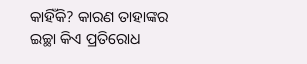କାହିଁକି? କାରଣ ତାହାଙ୍କର ଇଚ୍ଛା କିଏ ପ୍ରତିରୋଧ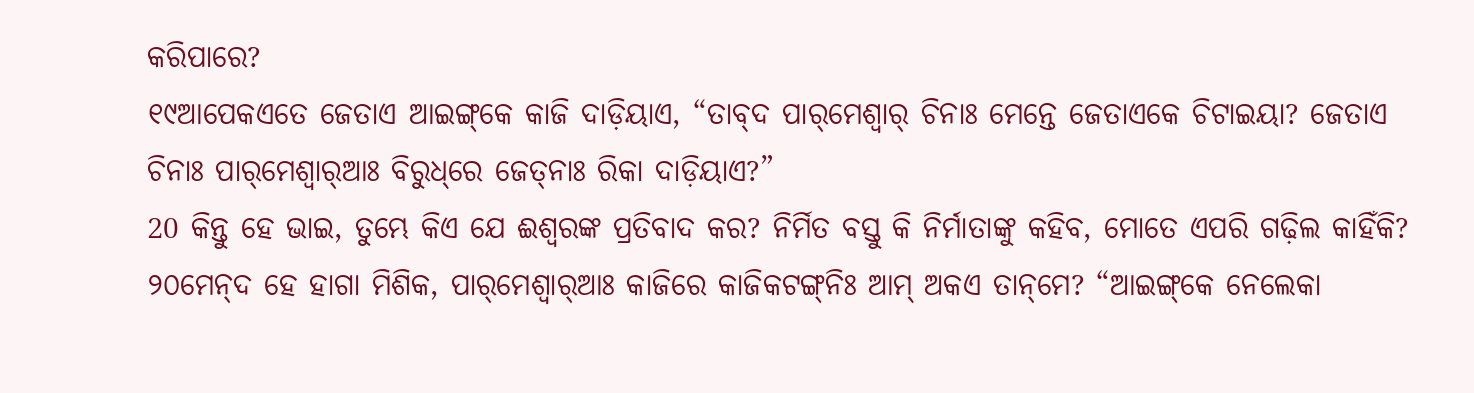କରିପାରେ?
୧୯ଆପେକଏତେ ଜେତାଏ ଆଇଙ୍ଗ୍‌କେ କାଜି ଦାଡ଼ିୟାଏ, “ତାବ୍‌ଦ ପାର୍‌ମେଶ୍ୱାର୍‌ ଚିନାଃ ମେନ୍ତେ ଜେତାଏକେ ଚିଟାଇୟା? ଜେତାଏ ଚିନାଃ ପାର୍‌ମେଶ୍ୱାର୍‌ଆଃ ବିରୁଧ୍‌ରେ ଜେତ୍‌ନାଃ ରିକା ଦାଡ଼ିୟାଏ?”
20 କିନ୍ତୁ ହେ ଭାଇ, ତୁମ୍ଭେ କିଏ ଯେ ଈଶ୍ବରଙ୍କ ପ୍ରତିବାଦ କର? ନିର୍ମିତ ବସ୍ତୁ କି ନିର୍ମାତାଙ୍କୁ କହିବ, ମୋତେ ଏପରି ଗଢ଼ିଲ କାହିଁକି?
୨୦ମେନ୍‌ଦ ହେ ହାଗା ମିଶିକ, ପାର୍‌ମେଶ୍ୱାର୍‌ଆଃ କାଜିରେ କାଜିକଟଙ୍ଗ୍‌ନିଃ ଆମ୍‌ ଅକଏ ତାନ୍‌ମେ? “ଆଇଙ୍ଗ୍‌କେ ନେଲେକା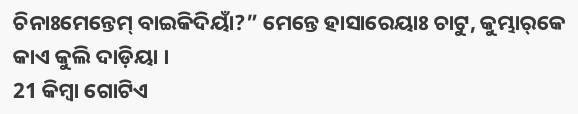ଚିନାଃମେନ୍ତେମ୍‌ ବାଇକିଦିୟାଁ?” ମେନ୍ତେ ହାସାରେୟାଃ ଚାଟୁ, କୁମ୍ଭାର୍‌କେ କାଏ କୁଲି ଦାଡ଼ିୟା ।
21 କିମ୍ବା ଗୋଟିଏ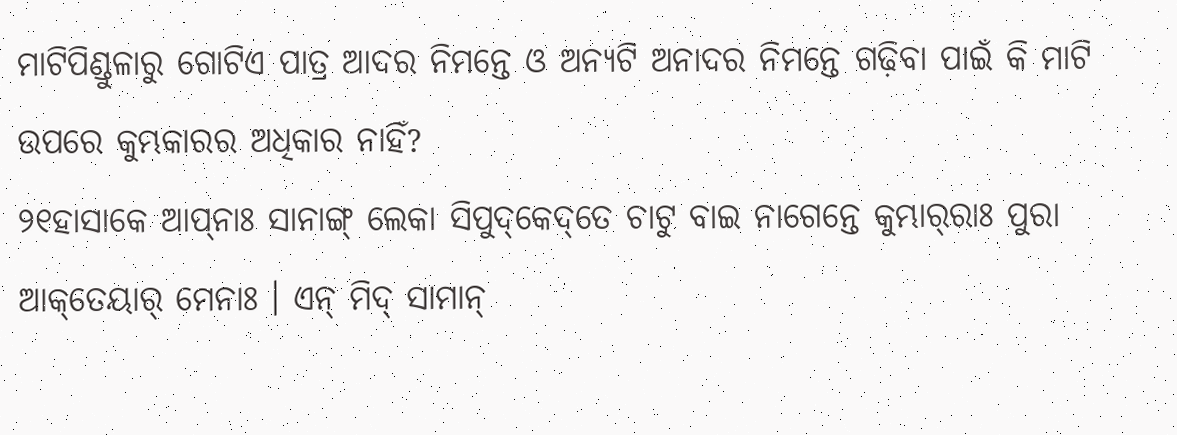ମାଟିପିଣ୍ଡୁଳାରୁ ଗୋଟିଏ ପାତ୍ର ଆଦର ନିମନ୍ତେ ଓ ଅନ୍ୟଟି ଅନାଦର ନିମନ୍ତେ ଗଢ଼ିବା ପାଇଁ କି ମାଟି ଉପରେ କୁମ୍ଭକାରର ଅଧିକାର ନାହିଁ?
୨୧ହାସାକେ ଆପ୍‌ନାଃ ସାନାଙ୍ଗ୍‌ ଲେକା ସିପୁଦ୍‌କେଦ୍‌ତେ ଚାଟୁ ବାଇ ନାଗେନ୍ତେ କୁମ୍ଭାର୍‌ରାଃ ପୁରା ଆକ୍‌ତେୟାର୍‌ ମେନାଃ । ଏନ୍‌ ମିଦ୍‌ ସାମାନ୍‌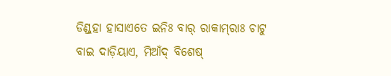ଡିଣ୍ଡ୍‌ହା ହାସାଏତେ ଇନିଃ ବାର୍‌ ରାକାମ୍‌ରାଃ ଚାଟୁ ବାଇ ଦାଡ଼ିୟାଏ, ମିଆଁଦ୍‌ ବିଶେଷ୍‌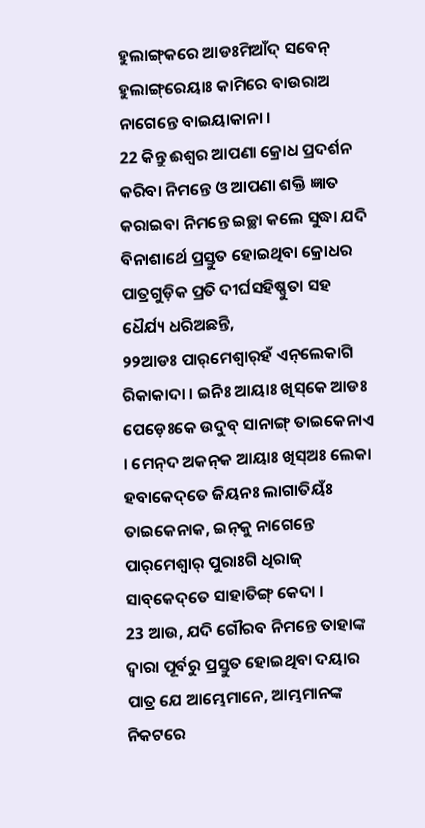ହୁଲାଙ୍ଗ୍‌କରେ ଆଡଃମିଆଁଦ୍‌ ସବେନ୍‌ ହୁଲାଙ୍ଗ୍‌ରେୟାଃ କାମିରେ ବାଉରାଅ ନାଗେନ୍ତେ ବାଇୟାକାନା ।
22 କିନ୍ତୁ ଈଶ୍ବର ଆପଣା କ୍ରୋଧ ପ୍ରଦର୍ଶନ କରିବା ନିମନ୍ତେ ଓ ଆପଣା ଶକ୍ତି ଜ୍ଞାତ କରାଇବା ନିମନ୍ତେ ଇଚ୍ଛା କଲେ ସୁଦ୍ଧା ଯଦି ବିନାଶାର୍ଥେ ପ୍ରସ୍ତୁତ ହୋଇଥିବା କ୍ରୋଧର ପାତ୍ରଗୁଡ଼ିକ ପ୍ରତି ଦୀର୍ଘସହିଷ୍ଣୁତା ସହ ଧୈର୍ଯ୍ୟ ଧରିଅଛନ୍ତି,
୨୨ଆଡଃ ପାର୍‌ମେଶ୍ୱାର୍‌ହଁ ଏନ୍‌ଲେକାଗି ରିକାକାଦା । ଇନିଃ ଆୟାଃ ଖିସ୍‌କେ ଆଡଃ ପେଡ଼େଃକେ ଉଦୁବ୍‌ ସାନାଙ୍ଗ୍‌ ତାଇକେନାଏ । ମେନ୍‌ଦ ଅକନ୍‌କ ଆୟାଃ ଖିସ୍‌ଅଃ ଲେକା ହବାକେଦ୍‌ତେ ଜିୟନଃ ଲାଗାତିୟଁଃ ତାଇକେନାକ, ଇନ୍‌କୁ ନାଗେନ୍ତେ ପାର୍‌ମେଶ୍ୱାର୍‌ ପୁରାଃଗି ଧିରାଜ୍‌ ସାବ୍‌କେଦ୍‌ତେ ସାହାତିଙ୍ଗ୍‌ କେଦା ।
23 ଆଉ, ଯଦି ଗୌରବ ନିମନ୍ତେ ତାହାଙ୍କ ଦ୍ୱାରା ପୂର୍ବରୁ ପ୍ରସ୍ତୁତ ହୋଇଥିବା ଦୟାର ପାତ୍ର ଯେ ଆମ୍ଭେମାନେ, ଆମ୍ଭମାନଙ୍କ ନିକଟରେ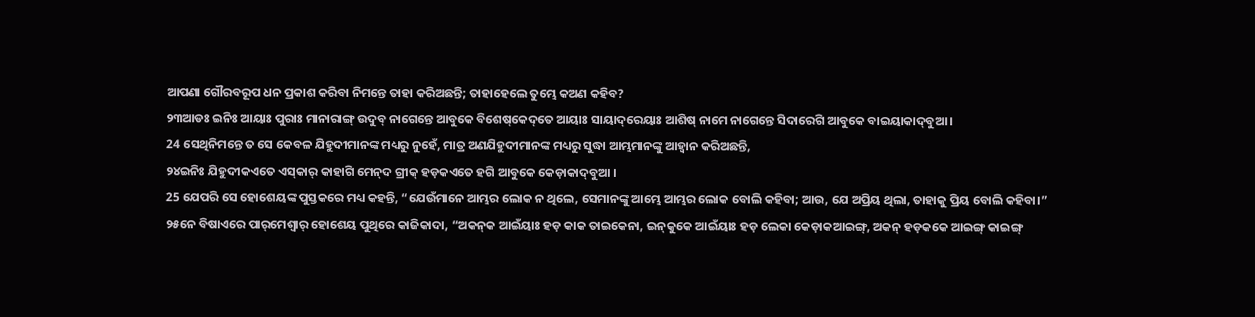ଆପଣା ଗୌରବରୂପ ଧନ ପ୍ରକାଶ କରିବା ନିମନ୍ତେ ତାହା କରିଅଛନ୍ତି; ତାହାହେଲେ ତୁମ୍ଭେ କଅଣ କହିବ?
୨୩ଆଡଃ ଇନିଃ ଆୟାଃ ପୁରାଃ ମାନାରାଙ୍ଗ୍‌ ଉଦୁବ୍‌ ନାଗେନ୍ତେ ଆବୁକେ ବିଶେଷ୍‌କେଦ୍‌ତେ ଆୟାଃ ସାୟାଦ୍‌ରେୟାଃ ଆଶିଷ୍‌ ନାମେ ନାଗେନ୍ତେ ସିଦାରେଗି ଆବୁକେ ବାଇୟାକାଦ୍‌ବୁଆ ।
24 ସେଥିନିମନ୍ତେ ତ ସେ କେବଳ ଯିହୁଦୀମାନଙ୍କ ମଧ୍ୟରୁ ନୁହେଁ, ମାତ୍ର ଅଣଯିହୁଦୀମାନଙ୍କ ମଧ୍ୟରୁ ସୁଦ୍ଧା ଆମ୍ଭମାନଙ୍କୁ ଆହ୍ୱାନ କରିଅଛନ୍ତି,
୨୪ଇନିଃ ଯିହୁଦୀକଏତେ ଏସ୍‌କାର୍‌ କାହାଗି ମେନ୍‌ଦ ଗ୍ରୀକ୍‌ ହଡ଼କଏତେ ହଗି ଆବୁକେ କେଡ଼ାକାଦ୍‌ବୁଆ ।
25 ଯେପରି ସେ ହୋଶେୟଙ୍କ ପୁସ୍ତକରେ ମଧ୍ୟ କହନ୍ତି, “ଯେଉଁମାନେ ଆମ୍ଭର ଲୋକ ନ ଥିଲେ, ସେମାନଙ୍କୁ ଆମ୍ଭେ ଆମ୍ଭର ଲୋକ ବୋଲି କହିବା; ଆଉ, ଯେ ଅପ୍ରିୟ ଥିଲା, ତାହାକୁ ପ୍ରିୟ ବୋଲି କହିବା।”
୨୫ନେ ବିଷାଏରେ ପାର୍‌ମେଶ୍ୱାର୍‌ ହୋଶେୟ ପୁଥିରେ କାଜିକାଦା, “ଅକନ୍‌କ ଆଇଁୟାଃ ହଡ଼ କାକ ତାଇକେନା, ଇନ୍‌କୁକେ ଆଇଁୟାଃ ହଡ଼ ଲେକା କେଡ଼ାକଆଇଙ୍ଗ୍‌, ଅକନ୍‌ ହଡ଼କକେ ଆଇଙ୍ଗ୍‌ କାଇଙ୍ଗ୍‌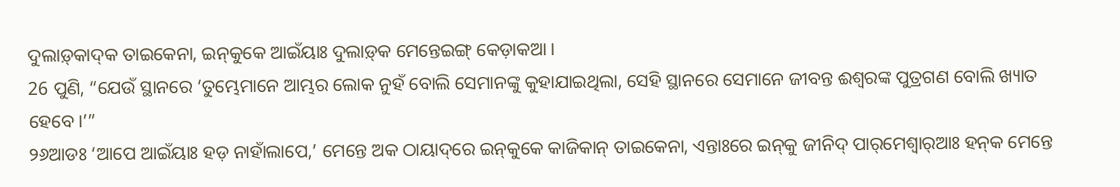ଦୁଲାଡ଼୍‌କାଦ୍‌କ ତାଇକେନା, ଇନ୍‌କୁକେ ଆଇଁୟାଃ ଦୁଲାଡ଼୍‌କ ମେନ୍ତେଇଙ୍ଗ୍‌ କେଡ଼ାକଆ ।
26 ପୁଣି, “ଯେଉଁ ସ୍ଥାନରେ ‘ତୁମ୍ଭେମାନେ ଆମ୍ଭର ଲୋକ ନୁହଁ ବୋଲି ସେମାନଙ୍କୁ କୁହାଯାଇଥିଲା, ସେହି ସ୍ଥାନରେ ସେମାନେ ଜୀବନ୍ତ ଈଶ୍ବରଙ୍କ ପୁତ୍ରଗଣ ବୋଲି ଖ୍ୟାତ ହେବେ।’”
୨୬ଆଡଃ ‘ଆପେ ଆଇଁୟାଃ ହଡ଼ ନାହାଁଲାପେ,’ ମେନ୍ତେ ଅକ ଠାୟାଦ୍‌ରେ ଇନ୍‌କୁକେ କାଜିକାନ୍‌ ତାଇକେନା, ଏନ୍ତାଃରେ ଇନ୍‌କୁ ଜୀନିଦ୍‌ ପାର୍‌ମେଶ୍ୱାର୍‌ଆଃ ହନ୍‌କ ମେନ୍ତେ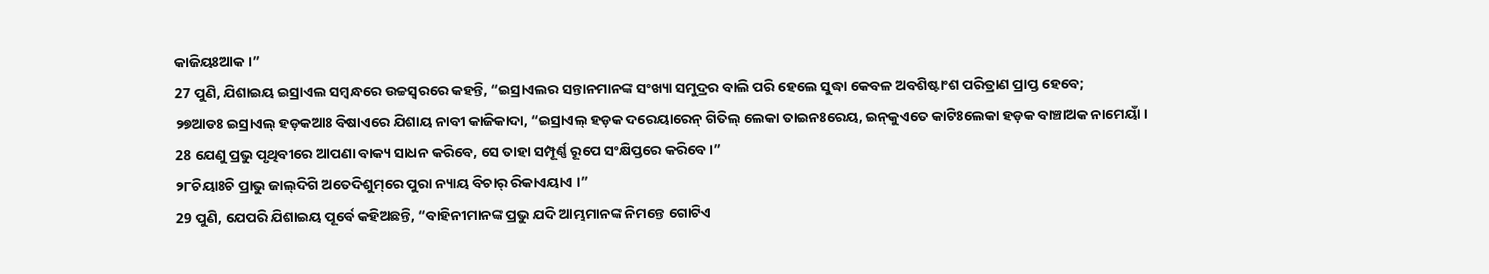କାଜିୟଃଆକ ।”
27 ପୁଣି, ଯିଶାଇୟ ଇସ୍ରାଏଲ ସମ୍ବନ୍ଧରେ ଉଚ୍ଚସ୍ୱରରେ କହନ୍ତି, “ଇସ୍ରାଏଲର ସନ୍ତାନମାନଙ୍କ ସଂଖ୍ୟା ସମୁଦ୍ରର ବାଲି ପରି ହେଲେ ସୁଦ୍ଧା କେବଳ ଅବଶିଷ୍ଟାଂଶ ପରିତ୍ରାଣ ପ୍ରାପ୍ତ ହେବେ;
୨୭ଆଡଃ ଇସ୍ରାଏଲ୍‌ ହଡ଼କଆଃ ବିଷାଏରେ ଯିଶାୟ ନାବୀ କାଜିକାଦା, “ଇସ୍ରାଏଲ୍‌ ହଡ଼କ ଦରେୟାରେନ୍‌ ଗିତିଲ୍ ଲେକା ତାଇନଃରେୟ, ଇନ୍‌କୁଏତେ କାଟିଃଲେକା ହଡ଼କ ବାଞ୍ଚାଅକ ନାମେୟାଁ ।
28 ଯେଣୁ ପ୍ରଭୁ ପୃଥିବୀରେ ଆପଣା ବାକ୍ୟ ସାଧନ କରିବେ, ସେ ତାହା ସମ୍ପୂର୍ଣ୍ଣ ରୂପେ ସଂକ୍ଷିପ୍ତରେ କରିବେ।”
୨୮ଚିୟାଃଚି ପ୍ରାଭୁ ଜାଲ୍‌ଦିଗି ଅତେଦିଶୁମ୍‌ରେ ପୁରା ନ୍ୟାୟ ବିଚାର୍‌ ରିକାଏୟାଏ ।”
29 ପୁଣି, ଯେପରି ଯିଶାଇୟ ପୂର୍ବେ କହିଅଛନ୍ତି, “ବାହିନୀମାନଙ୍କ ପ୍ରଭୁ ଯଦି ଆମ୍ଭମାନଙ୍କ ନିମନ୍ତେ ଗୋଟିଏ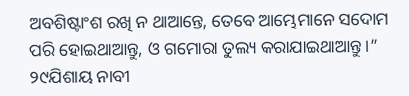ଅବଶିଷ୍ଟାଂଶ ରଖି ନ ଥାଆନ୍ତେ, ତେବେ ଆମ୍ଭେମାନେ ସଦୋମ ପରି ହୋଇଥାଆନ୍ତୁ, ଓ ଗମୋରା ତୁଲ୍ୟ କରାଯାଇଥାଆନ୍ତୁ।”
୨୯ଯିଶାୟ ନାବୀ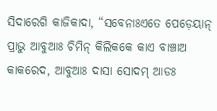ସିଦାରେଗି କାଜିକାଦା, “ସବେନାଃଏତେ ପେଡ଼େୟାନ୍‌ ପ୍ରାଭୁ ଆବୁଆଃ ଚିମିନ୍‌ କିଲିକକେ କାଏ ବାଞ୍ଚାଅ କାକରେଦ, ଆବୁଆଃ ଦାସା ସୋଦମ୍‌ ଆଡଃ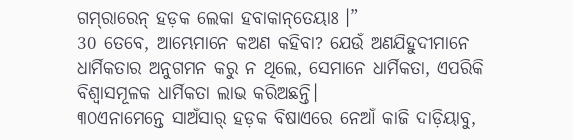ଗମ୍‌ରାରେନ୍‌ ହଡ଼କ ଲେକା ହବାକାନ୍‌ତେୟାଃ ।”
30 ତେବେ, ଆମ୍ଭେମାନେ କଅଣ କହିବା? ଯେଉଁ ଅଣଯିହୁଦୀମାନେ ଧାର୍ମିକତାର ଅନୁଗମନ କରୁ ନ ଥିଲେ, ସେମାନେ ଧାର୍ମିକତା, ଏପରିକି ବିଶ୍ୱାସମୂଳକ ଧାର୍ମିକତା ଲାଭ କରିଅଛନ୍ତି।
୩୦ଏନାମେନ୍ତେ ସାଅଁସାର୍‌ ହଡ଼କ ବିଷାଏରେ ନେଆଁ କାଜି ଦାଡ଼ିୟାବୁ,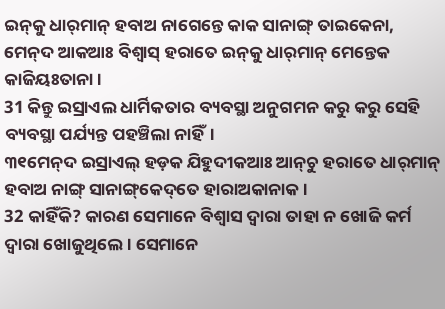ଇନ୍‌କୁ ଧାର୍‌ମାନ୍‌ ହବାଅ ନାଗେନ୍ତେ କାକ ସାନାଙ୍ଗ୍‌ ତାଇକେନା, ମେନ୍‌ଦ ଆକଆଃ ବିଶ୍ୱାସ୍‌ ହରାତେ ଇନ୍‌କୁ ଧାର୍‌ମାନ୍ ମେନ୍ତେକ କାଜିୟଃତାନା ।
31 କିନ୍ତୁ ଇସ୍ରାଏଲ ଧାର୍ମିକତାର ବ୍ୟବସ୍ଥା ଅନୁଗମନ କରୁ କରୁ ସେହି ବ୍ୟବସ୍ଥା ପର୍ଯ୍ୟନ୍ତ ପହଞ୍ଚିଲା ନାହିଁ।
୩୧ମେନ୍‌ଦ ଇସ୍ରାଏଲ୍‌ ହଡ଼କ ଯିହୁଦୀକଆଃ ଆନ୍‌ଚୁ ହରାତେ ଧାର୍‌ମାନ୍‌ ହବାଅ ନାଙ୍ଗ୍‌ ସାନାଙ୍ଗ୍‌କେଦ୍‌ତେ ହାରାଅକାନାକ ।
32 କାହିଁକି? କାରଣ ସେମାନେ ବିଶ୍ୱାସ ଦ୍ୱାରା ତାହା ନ ଖୋଜି କର୍ମ ଦ୍ୱାରା ଖୋଜୁଥିଲେ। ସେମାନେ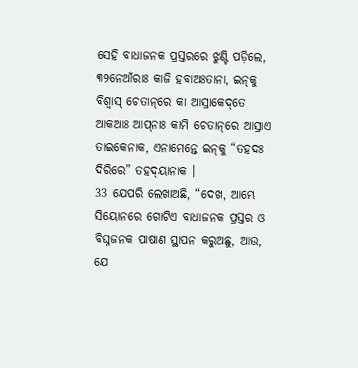ସେହି ବାଧାଜନକ ପ୍ରସ୍ତରରେ ଝୁଣ୍ଟି ପଡ଼ିଲେ,
୩୨ନେଆଁରାଃ କାଜି ହବାଅଃତାନା, ଇନ୍‌କୁ ବିଶ୍ୱାସ୍‌ ଚେତାନ୍‌ରେ କା ଆସ୍ରାକେଦ୍‌ତେ ଆକଆଃ ଆପ୍‌ନାଃ କାମି ଚେତାନ୍‌ରେ ଆସ୍ରାଏ ତାଇକେନାକ, ଏନାମେନ୍ତେ ଇନ୍‌କୁ “ତହଦଃ ଦିରିରେ” ତହଦ୍‌ୟାନାକ ।
33 ଯେପରି ଲେଖାଅଛି, “ଦେଖ, ଆମ୍ଭେ ସିୟୋନରେ ଗୋଟିଏ ବାଧାଜନକ ପ୍ରସ୍ତର ଓ ବିଘ୍ନଜନକ ପାଷାଣ ସ୍ଥାପନ କରୁଅଛୁ, ଆଉ, ଯେ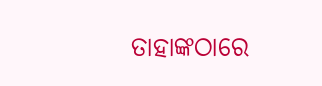ତାହାଙ୍କଠାରେ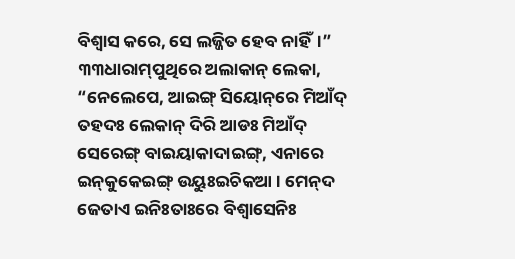ବିଶ୍ୱାସ କରେ, ସେ ଲଜ୍ଜିତ ହେବ ନାହିଁ।”
୩୩ଧାରାମ୍‌ପୁଥିରେ ଅଲାକାନ୍‌ ଲେକା, “ନେଲେପେ, ଆଇଙ୍ଗ୍‌ ସିୟୋନ୍‌ରେ ମିଆଁଦ୍‌ ତହଦଃ ଲେକାନ୍‌ ଦିରି ଆଡଃ ମିଆଁଦ୍‌ ସେରେଙ୍ଗ୍‌ ବାଇୟାକାଦାଇଙ୍ଗ୍‌, ଏନାରେ ଇନ୍‌କୁକେଇଙ୍ଗ୍‌ ଉୟୁଃଇଚିକଆ । ମେନ୍‌ଦ ଜେତାଏ ଇନିଃତାଃରେ ବିଶ୍ୱାସେନିଃ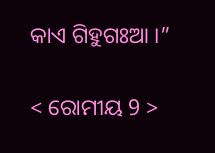କାଏ ଗିହୁଗଃଆ ।”

< ରୋମୀୟ 9 >